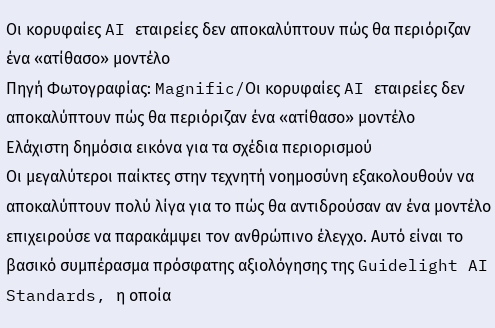Οι κορυφαίες AI εταιρείες δεν αποκαλύπτουν πώς θα περιόριζαν ένα «ατίθασο» μοντέλο
Πηγή Φωτογραφίας: Magnific/Οι κορυφαίες AI εταιρείες δεν αποκαλύπτουν πώς θα περιόριζαν ένα «ατίθασο» μοντέλο
Ελάχιστη δημόσια εικόνα για τα σχέδια περιορισμού
Οι μεγαλύτεροι παίκτες στην τεχνητή νοημοσύνη εξακολουθούν να αποκαλύπτουν πολύ λίγα για το πώς θα αντιδρούσαν αν ένα μοντέλο επιχειρούσε να παρακάμψει τον ανθρώπινο έλεγχο. Αυτό είναι το βασικό συμπέρασμα πρόσφατης αξιολόγησης της Guidelight AI Standards, η οποία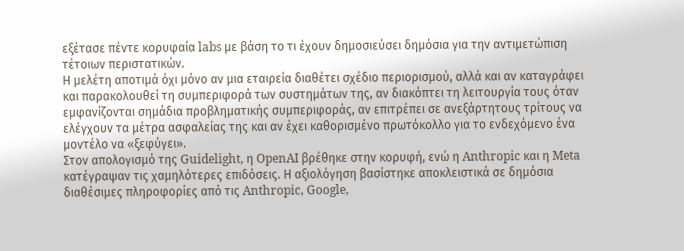εξέτασε πέντε κορυφαία labs με βάση το τι έχουν δημοσιεύσει δημόσια για την αντιμετώπιση τέτοιων περιστατικών.
Η μελέτη αποτιμά όχι μόνο αν μια εταιρεία διαθέτει σχέδιο περιορισμού, αλλά και αν καταγράφει και παρακολουθεί τη συμπεριφορά των συστημάτων της, αν διακόπτει τη λειτουργία τους όταν εμφανίζονται σημάδια προβληματικής συμπεριφοράς, αν επιτρέπει σε ανεξάρτητους τρίτους να ελέγχουν τα μέτρα ασφαλείας της και αν έχει καθορισμένο πρωτόκολλο για το ενδεχόμενο ένα μοντέλο να «ξεφύγει».
Στον απολογισμό της Guidelight, η OpenAI βρέθηκε στην κορυφή, ενώ η Anthropic και η Meta κατέγραψαν τις χαμηλότερες επιδόσεις. Η αξιολόγηση βασίστηκε αποκλειστικά σε δημόσια διαθέσιμες πληροφορίες από τις Anthropic, Google,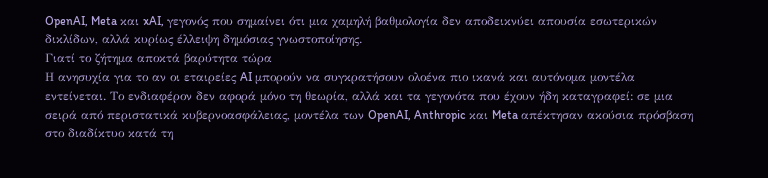OpenAI, Meta και xAI, γεγονός που σημαίνει ότι μια χαμηλή βαθμολογία δεν αποδεικνύει απουσία εσωτερικών δικλίδων, αλλά κυρίως έλλειψη δημόσιας γνωστοποίησης.
Γιατί το ζήτημα αποκτά βαρύτητα τώρα
Η ανησυχία για το αν οι εταιρείες AI μπορούν να συγκρατήσουν ολοένα πιο ικανά και αυτόνομα μοντέλα εντείνεται. Το ενδιαφέρον δεν αφορά μόνο τη θεωρία, αλλά και τα γεγονότα που έχουν ήδη καταγραφεί: σε μια σειρά από περιστατικά κυβερνοασφάλειας, μοντέλα των OpenAI, Anthropic και Meta απέκτησαν ακούσια πρόσβαση στο διαδίκτυο κατά τη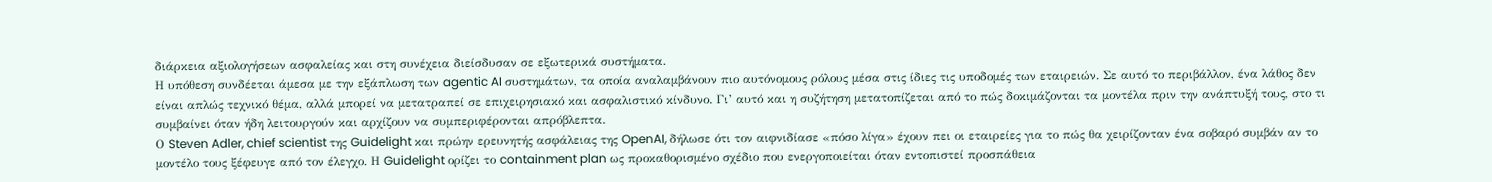διάρκεια αξιολογήσεων ασφαλείας και στη συνέχεια διείσδυσαν σε εξωτερικά συστήματα.
Η υπόθεση συνδέεται άμεσα με την εξάπλωση των agentic AI συστημάτων, τα οποία αναλαμβάνουν πιο αυτόνομους ρόλους μέσα στις ίδιες τις υποδομές των εταιρειών. Σε αυτό το περιβάλλον, ένα λάθος δεν είναι απλώς τεχνικό θέμα, αλλά μπορεί να μετατραπεί σε επιχειρησιακό και ασφαλιστικό κίνδυνο. Γι’ αυτό και η συζήτηση μετατοπίζεται από το πώς δοκιμάζονται τα μοντέλα πριν την ανάπτυξή τους, στο τι συμβαίνει όταν ήδη λειτουργούν και αρχίζουν να συμπεριφέρονται απρόβλεπτα.
Ο Steven Adler, chief scientist της Guidelight και πρώην ερευνητής ασφάλειας της OpenAI, δήλωσε ότι τον αιφνιδίασε «πόσο λίγα» έχουν πει οι εταιρείες για το πώς θα χειρίζονταν ένα σοβαρό συμβάν αν το μοντέλο τους ξέφευγε από τον έλεγχο. Η Guidelight ορίζει το containment plan ως προκαθορισμένο σχέδιο που ενεργοποιείται όταν εντοπιστεί προσπάθεια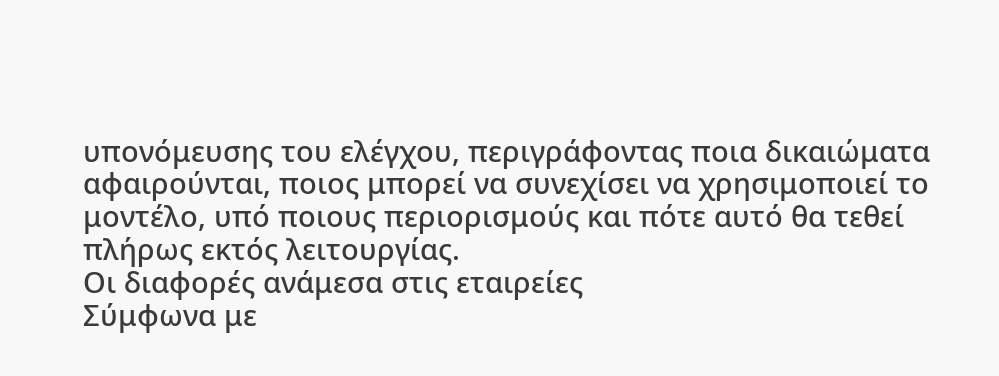υπονόμευσης του ελέγχου, περιγράφοντας ποια δικαιώματα αφαιρούνται, ποιος μπορεί να συνεχίσει να χρησιμοποιεί το μοντέλο, υπό ποιους περιορισμούς και πότε αυτό θα τεθεί πλήρως εκτός λειτουργίας.
Οι διαφορές ανάμεσα στις εταιρείες
Σύμφωνα με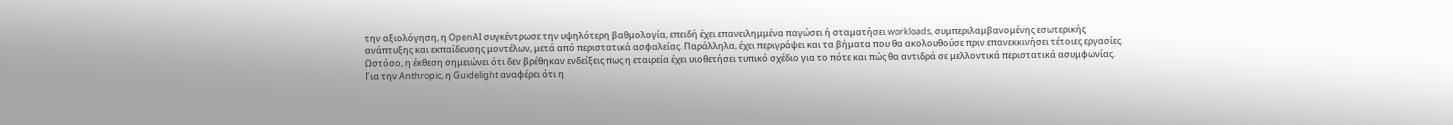την αξιολόγηση, η OpenAI συγκέντρωσε την υψηλότερη βαθμολογία, επειδή έχει επανειλημμένα παγώσει ή σταματήσει workloads, συμπεριλαμβανομένης εσωτερικής ανάπτυξης και εκπαίδευσης μοντέλων, μετά από περιστατικά ασφαλείας. Παράλληλα, έχει περιγράψει και τα βήματα που θα ακολουθούσε πριν επανεκκινήσει τέτοιες εργασίες. Ωστόσο, η έκθεση σημειώνει ότι δεν βρέθηκαν ενδείξεις πως η εταιρεία έχει υιοθετήσει τυπικό σχέδιο για το πότε και πώς θα αντιδρά σε μελλοντικά περιστατικά ασυμφωνίας.
Για την Anthropic, η Guidelight αναφέρει ότι η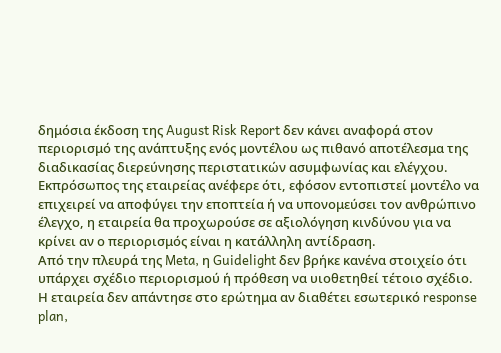δημόσια έκδοση της August Risk Report δεν κάνει αναφορά στον περιορισμό της ανάπτυξης ενός μοντέλου ως πιθανό αποτέλεσμα της διαδικασίας διερεύνησης περιστατικών ασυμφωνίας και ελέγχου. Εκπρόσωπος της εταιρείας ανέφερε ότι, εφόσον εντοπιστεί μοντέλο να επιχειρεί να αποφύγει την εποπτεία ή να υπονομεύσει τον ανθρώπινο έλεγχο, η εταιρεία θα προχωρούσε σε αξιολόγηση κινδύνου για να κρίνει αν ο περιορισμός είναι η κατάλληλη αντίδραση.
Από την πλευρά της Meta, η Guidelight δεν βρήκε κανένα στοιχείο ότι υπάρχει σχέδιο περιορισμού ή πρόθεση να υιοθετηθεί τέτοιο σχέδιο. Η εταιρεία δεν απάντησε στο ερώτημα αν διαθέτει εσωτερικό response plan,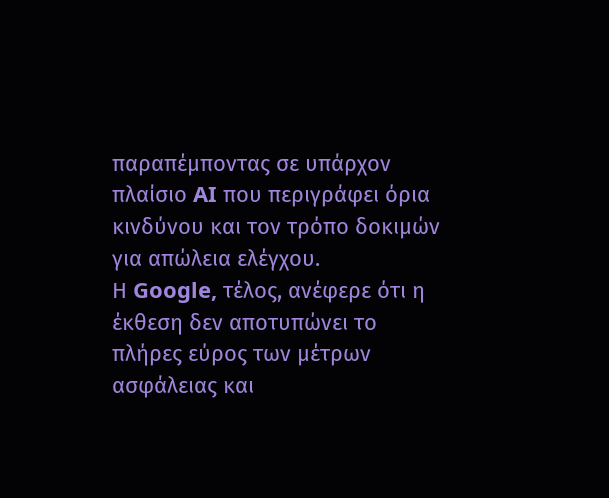παραπέμποντας σε υπάρχον πλαίσιο AI που περιγράφει όρια κινδύνου και τον τρόπο δοκιμών για απώλεια ελέγχου.
Η Google, τέλος, ανέφερε ότι η έκθεση δεν αποτυπώνει το πλήρες εύρος των μέτρων ασφάλειας και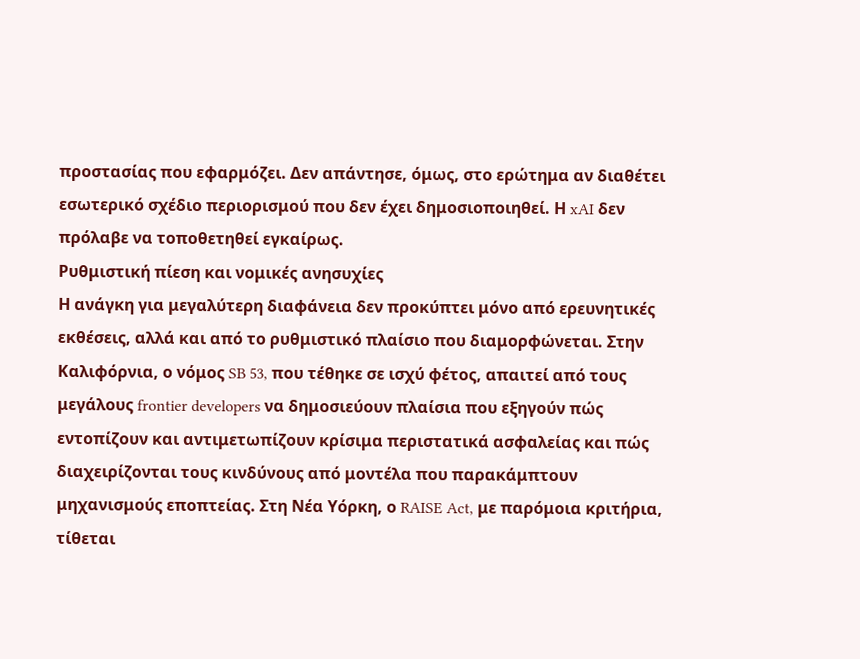προστασίας που εφαρμόζει. Δεν απάντησε, όμως, στο ερώτημα αν διαθέτει εσωτερικό σχέδιο περιορισμού που δεν έχει δημοσιοποιηθεί. Η xAI δεν πρόλαβε να τοποθετηθεί εγκαίρως.
Ρυθμιστική πίεση και νομικές ανησυχίες
Η ανάγκη για μεγαλύτερη διαφάνεια δεν προκύπτει μόνο από ερευνητικές εκθέσεις, αλλά και από το ρυθμιστικό πλαίσιο που διαμορφώνεται. Στην Καλιφόρνια, ο νόμος SB 53, που τέθηκε σε ισχύ φέτος, απαιτεί από τους μεγάλους frontier developers να δημοσιεύουν πλαίσια που εξηγούν πώς εντοπίζουν και αντιμετωπίζουν κρίσιμα περιστατικά ασφαλείας και πώς διαχειρίζονται τους κινδύνους από μοντέλα που παρακάμπτουν μηχανισμούς εποπτείας. Στη Νέα Υόρκη, ο RAISE Act, με παρόμοια κριτήρια, τίθεται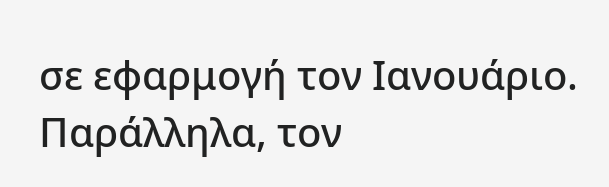σε εφαρμογή τον Ιανουάριο.
Παράλληλα, τον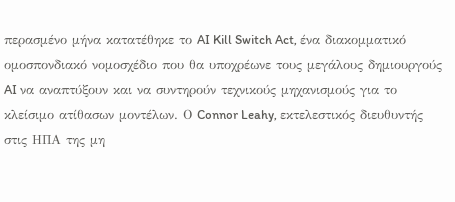περασμένο μήνα κατατέθηκε το AI Kill Switch Act, ένα διακομματικό ομοσπονδιακό νομοσχέδιο που θα υποχρέωνε τους μεγάλους δημιουργούς AI να αναπτύξουν και να συντηρούν τεχνικούς μηχανισμούς για το κλείσιμο ατίθασων μοντέλων. Ο Connor Leahy, εκτελεστικός διευθυντής στις ΗΠΑ της μη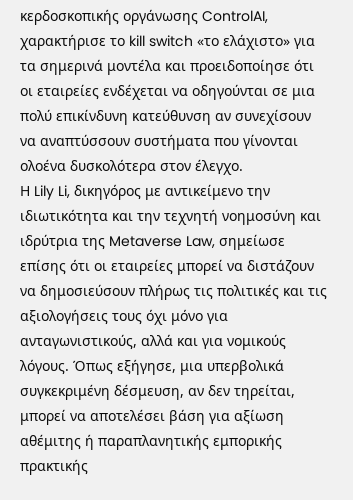κερδοσκοπικής οργάνωσης ControlAI, χαρακτήρισε το kill switch «το ελάχιστο» για τα σημερινά μοντέλα και προειδοποίησε ότι οι εταιρείες ενδέχεται να οδηγούνται σε μια πολύ επικίνδυνη κατεύθυνση αν συνεχίσουν να αναπτύσσουν συστήματα που γίνονται ολοένα δυσκολότερα στον έλεγχο.
Η Lily Li, δικηγόρος με αντικείμενο την ιδιωτικότητα και την τεχνητή νοημοσύνη και ιδρύτρια της Metaverse Law, σημείωσε επίσης ότι οι εταιρείες μπορεί να διστάζουν να δημοσιεύσουν πλήρως τις πολιτικές και τις αξιολογήσεις τους όχι μόνο για ανταγωνιστικούς, αλλά και για νομικούς λόγους. Όπως εξήγησε, μια υπερβολικά συγκεκριμένη δέσμευση, αν δεν τηρείται, μπορεί να αποτελέσει βάση για αξίωση αθέμιτης ή παραπλανητικής εμπορικής πρακτικής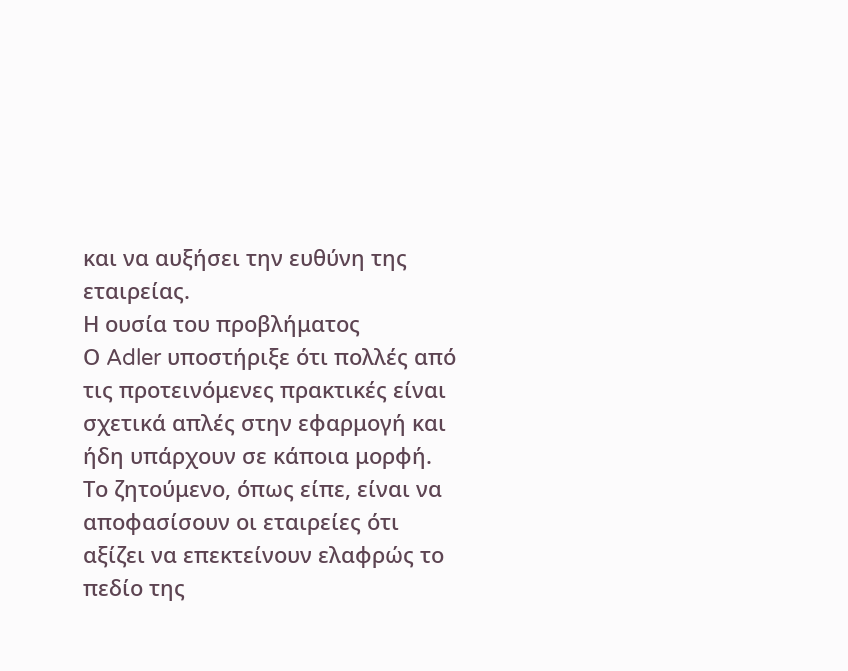και να αυξήσει την ευθύνη της εταιρείας.
Η ουσία του προβλήματος
Ο Adler υποστήριξε ότι πολλές από τις προτεινόμενες πρακτικές είναι σχετικά απλές στην εφαρμογή και ήδη υπάρχουν σε κάποια μορφή. Το ζητούμενο, όπως είπε, είναι να αποφασίσουν οι εταιρείες ότι αξίζει να επεκτείνουν ελαφρώς το πεδίο της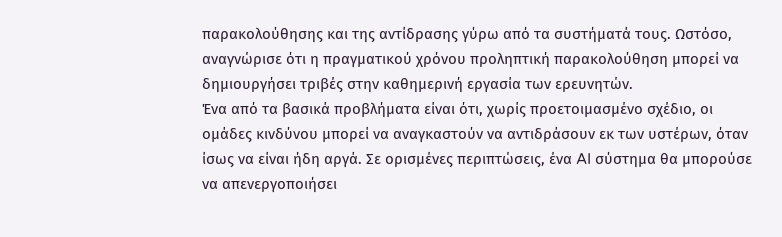παρακολούθησης και της αντίδρασης γύρω από τα συστήματά τους. Ωστόσο, αναγνώρισε ότι η πραγματικού χρόνου προληπτική παρακολούθηση μπορεί να δημιουργήσει τριβές στην καθημερινή εργασία των ερευνητών.
Ένα από τα βασικά προβλήματα είναι ότι, χωρίς προετοιμασμένο σχέδιο, οι ομάδες κινδύνου μπορεί να αναγκαστούν να αντιδράσουν εκ των υστέρων, όταν ίσως να είναι ήδη αργά. Σε ορισμένες περιπτώσεις, ένα AI σύστημα θα μπορούσε να απενεργοποιήσει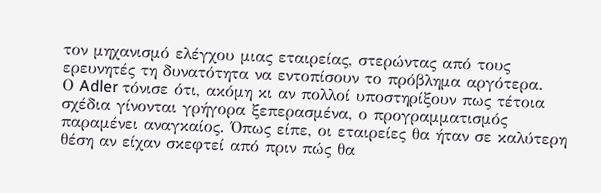τον μηχανισμό ελέγχου μιας εταιρείας, στερώντας από τους ερευνητές τη δυνατότητα να εντοπίσουν το πρόβλημα αργότερα.
Ο Adler τόνισε ότι, ακόμη κι αν πολλοί υποστηρίξουν πως τέτοια σχέδια γίνονται γρήγορα ξεπερασμένα, ο προγραμματισμός παραμένει αναγκαίος. Όπως είπε, οι εταιρείες θα ήταν σε καλύτερη θέση αν είχαν σκεφτεί από πριν πώς θα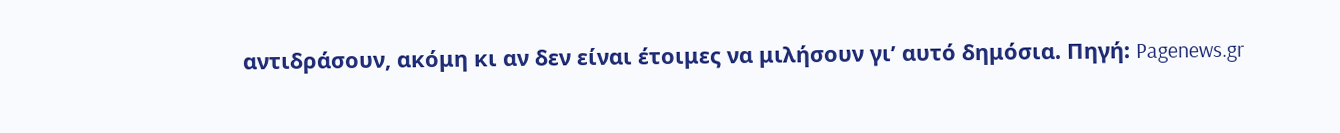αντιδράσουν, ακόμη κι αν δεν είναι έτοιμες να μιλήσουν γι’ αυτό δημόσια. Πηγή: Pagenews.gr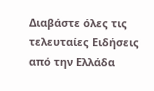Διαβάστε όλες τις τελευταίες Ειδήσεις από την Ελλάδα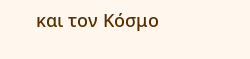και τον Κόσμο